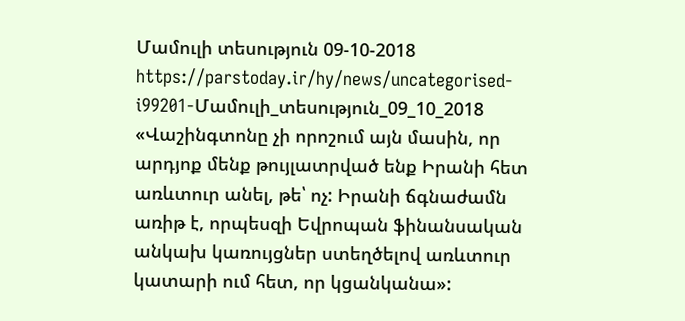Մամուլի տեսություն 09-10-2018
https://parstoday.ir/hy/news/uncategorised-i99201-Մամուլի_տեսություն_09_10_2018
«Վաշինգտոնը չի որոշում այն մասին, որ արդյոք մենք թույլատրված ենք Իրանի հետ առևտուր անել, թե՝ ոչ: Իրանի ճգնաժամն առիթ է, որպեսզի Եվրոպան ֆինանսական անկախ կառույցներ ստեղծելով առևտուր  կատարի ում հետ, որ կցանկանա»: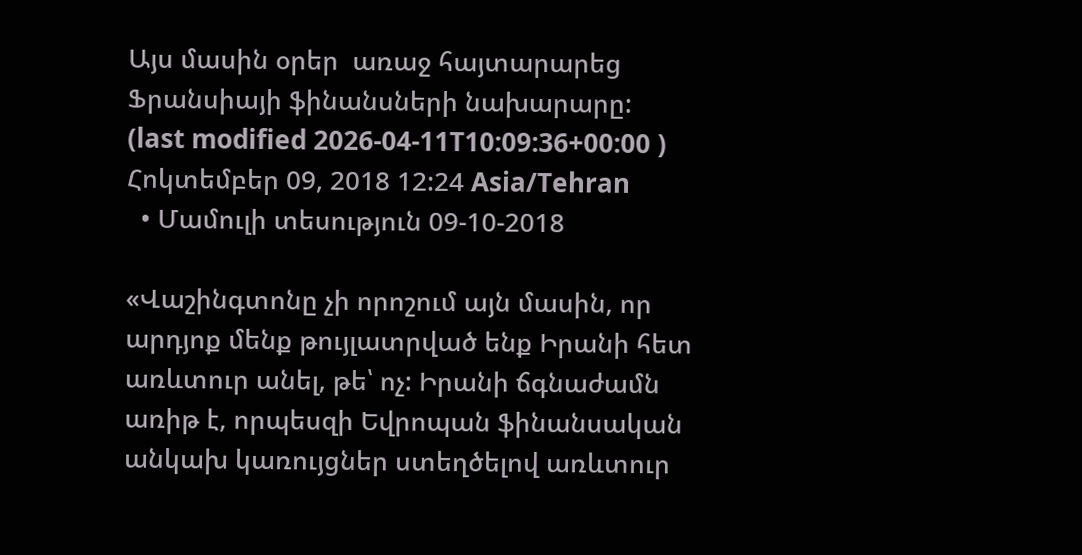Այս մասին օրեր  առաջ հայտարարեց Ֆրանսիայի ֆինանսների նախարարը:
(last modified 2026-04-11T10:09:36+00:00 )
Հոկտեմբեր 09, 2018 12:24 Asia/Tehran
  • Մամուլի տեսություն 09-10-2018

«Վաշինգտոնը չի որոշում այն մասին, որ արդյոք մենք թույլատրված ենք Իրանի հետ առևտուր անել, թե՝ ոչ: Իրանի ճգնաժամն առիթ է, որպեսզի Եվրոպան ֆինանսական անկախ կառույցներ ստեղծելով առևտուր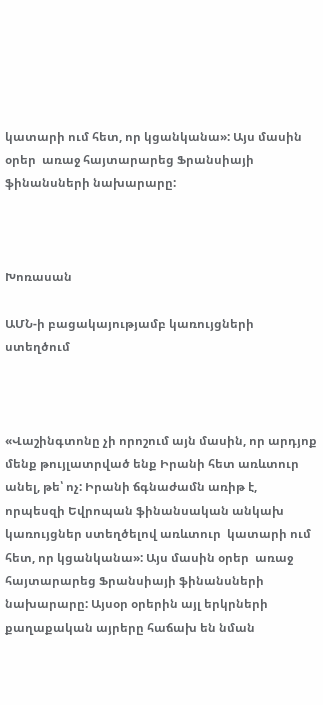կատարի ում հետ, որ կցանկանա»: Այս մասին օրեր  առաջ հայտարարեց Ֆրանսիայի ֆինանսների նախարարը:



Խոռասան

ԱՄՆ-ի բացակայությամբ կառույցների ստեղծում



«Վաշինգտոնը չի որոշում այն մասին, որ արդյոք մենք թույլատրված ենք Իրանի հետ առևտուր անել, թե՝ ոչ: Իրանի ճգնաժամն առիթ է, որպեսզի Եվրոպան ֆինանսական անկախ կառույցներ ստեղծելով առևտուր  կատարի ում հետ, որ կցանկանա»: Այս մասին օրեր  առաջ հայտարարեց Ֆրանսիայի ֆինանսների նախարարը: Այսօր օրերին այլ երկրների քաղաքական այրերը հաճախ են նման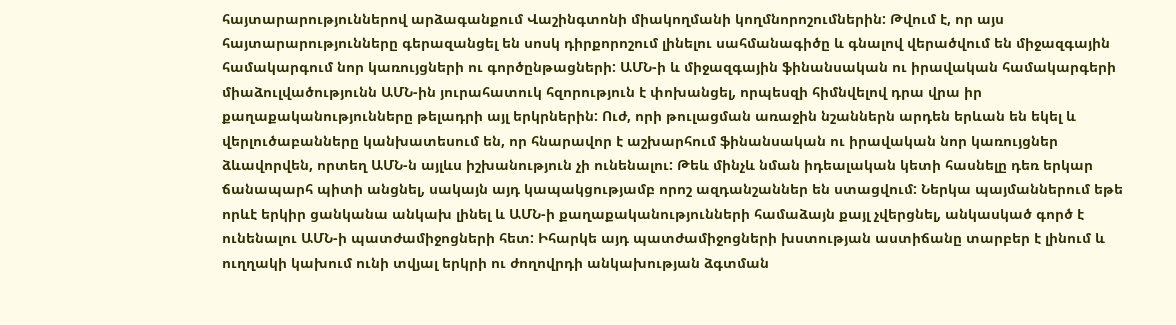հայտարարություններով արձագանքում Վաշինգտոնի միակողմանի կողմնորոշումներին: Թվում է, որ այս հայտարարությունները գերազանցել են սոսկ դիրքորոշում լինելու սահմանագիծը և գնալով վերածվում են միջազգային համակարգում նոր կառույցների ու գործընթացների: ԱՄՆ-ի և միջազգային ֆինանսական ու իրավական համակարգերի միաձուլվածությունն ԱՄՆ-ին յուրահատուկ հզորություն է փոխանցել, որպեսզի հիմնվելով դրա վրա իր  քաղաքականությունները թելադրի այլ երկրներին: Ուժ, որի թուլացման առաջին նշաններն արդեն երևան են եկել և վերլուծաբանները կանխատեսում են, որ հնարավոր է աշխարհում ֆինանսական ու իրավական նոր կառույցներ ձևավորվեն, որտեղ ԱՄՆ-ն այլևս իշխանություն չի ունենալու: Թեև մինչև նման իդեալական կետի հասնելը դեռ երկար ճանապարհ պիտի անցնել, սակայն այդ կապակցությամբ որոշ ազդանշաններ են ստացվում: Ներկա պայմաններում եթե որևէ երկիր ցանկանա անկախ լինել և ԱՄՆ-ի քաղաքականությունների համաձայն քայլ չվերցնել, անկասկած գործ է ունենալու ԱՄՆ-ի պատժամիջոցների հետ: Իհարկե այդ պատժամիջոցների խստության աստիճանը տարբեր է լինում և ուղղակի կախում ունի տվյալ երկրի ու ժողովրդի անկախության ձգտման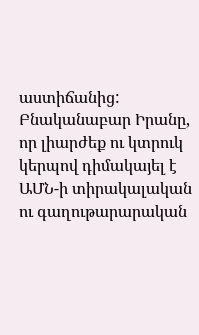աստիճանից: Բնականաբար Իրանը, որ լիարժեք ու կտրուկ կերպով դիմակայել է ԱՄՆ-ի տիրակալական ու գաղութարարական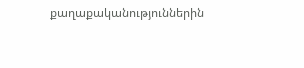քաղաքականություններին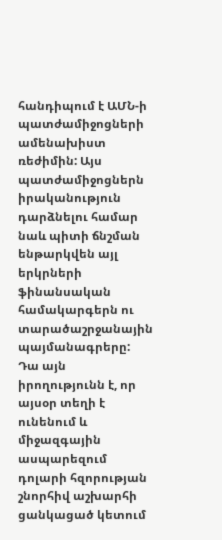հանդիպում է ԱՄՆ-ի պատժամիջոցների ամենախիստ ռեժիմին: Այս պատժամիջոցներն իրականություն դարձնելու համար նաև պիտի ճնշման ենթարկվեն այլ երկրների ֆինանսական համակարգերն ու տարածաշրջանային պայմանագրերը: Դա այն իրողությունն է, որ այսօր տեղի է ունենում և միջազգային ասպարեզում դոլարի հզորության շնորհիվ աշխարհի ցանկացած կետում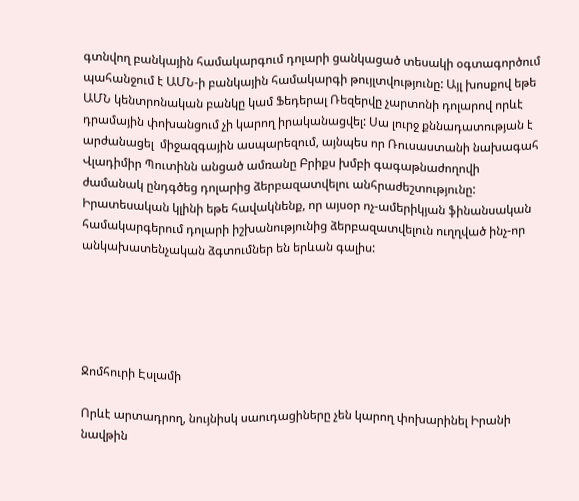գտնվող բանկային համակարգում դոլարի ցանկացած տեսակի օգտագործում պահանջում է ԱՄՆ-ի բանկային համակարգի թույլտվությունը: Այլ խոսքով եթե ԱՄՆ կենտրոնական բանկը կամ Ֆեդերալ Ռեզերվը չարտոնի դոլարով որևէ դրամային փոխանցում չի կարող իրականացվել: Սա լուրջ քննադատության է արժանացել  միջազգային ասպարեզում, այնպես որ Ռուսաստանի նախագահ Վլադիմիր Պուտինն անցած ամռանը Բրիքս խմբի գագաթնաժողովի ժամանակ ընդգծեց դոլարից ձերբազատվելու անհրաժեշտությունը: Իրատեսական կլինի եթե հավակնենք, որ այսօր ոչ-ամերիկյան ֆինանսական համակարգերում դոլարի իշխանությունից ձերբազատվելուն ուղղված ինչ-որ անկախատենչական ձգտումներ են երևան գալիս:





Ջոմհուրի Էսլամի

Որևէ արտադրող, նույնիսկ սաուդացիները չեն կարող փոխարինել Իրանի նավթին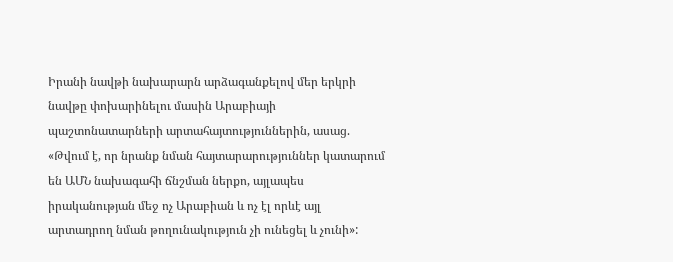Իրանի նավթի նախարարն արձագանքելով մեր երկրի նավթը փոխարինելու մասին Արաբիայի պաշտոնատարների արտահայտություններին, ասաց. «Թվում է, որ նրանք նման հայտարարություններ կատարում են ԱՄՆ նախագահի ճնշման ներքո, այլապես իրականության մեջ ոչ Արաբիան և ոչ էլ որևէ այլ արտադրող նման թողունակություն չի ունեցել և չունի»: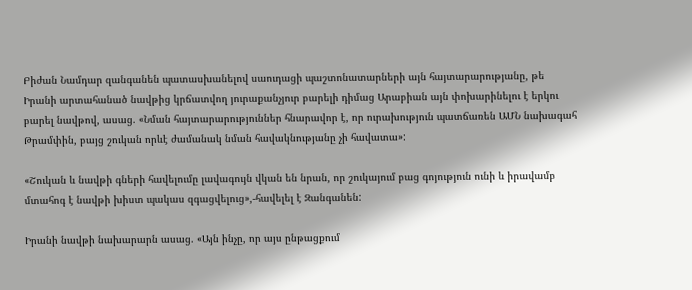Բիժան Նամդար զանգանեն պատասխանելով սաուդացի պաշտոնատարների այն հայտարարությանը, թե Իրանի արտահանած նավթից կրճատվող յուրաքանչյուր բարելի դիմաց Արաբիան այն փոխարինելու է երկու բարել նավթով, ասաց. «Նման հայտարարություններ հնարավոր է, որ ուրախություն պատճառեն ԱՄՆ նախագահ Թրամփին, բայց շուկան որևէ ժամանակ նման հավակնությանը չի հավատա»:

«Շուկան և նավթի գների հավելումը լավագույն վկան են նրան, որ շուկայում բաց գոյություն ունի և իրավամբ մտահոգ է նավթի խիստ պակաս զգացվելուց»,-հավելել է Զանգանեն:

Իրանի նավթի նախարարն ասաց. «Այն ինչը, որ այս ընթացքում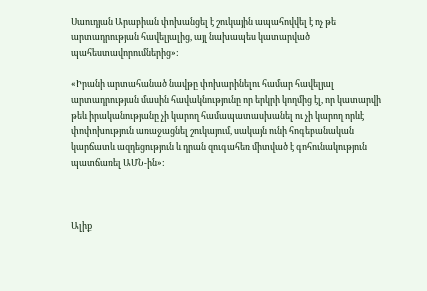Սաուդյան Արաբիան փոխանցել է շուկային ապահովվել է ոչ թե արտադրության հավելյալից, այլ նախապես կատարված պահեստավորումներից»:

«Իրանի արտահանած նավթը փոխարինելու համար հավելյալ արտադրության մասին հավակնությունը որ երկրի կողմից էլ, որ կատարվի թեև իրականությանը չի կարող համապատասխանել ու չի կարող որևէ փոփոխություն առաջացնել շուկայում, սակայն ունի հոգեբանական կարճատև ազդեցություն և դրան զուգահեռ միտված է գոհունակություն պատճառել ԱՄՆ-ին»:



Ալիք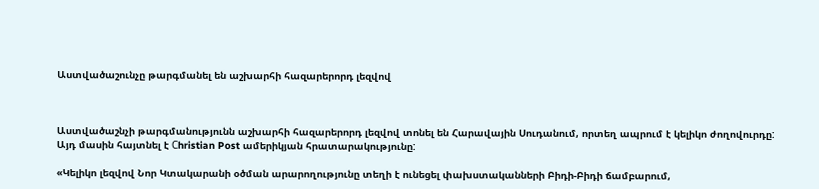Աստվածաշունչը թարգմանել են աշխարհի հազարերորդ լեզվով



Աստվածաշնչի թարգմանությունն աշխարհի հազարերորդ լեզվով տոնել են Հարավային Սուդանում, որտեղ ապրում է կելիկո ժողովուրդը: Այդ մասին հայտնել է Сhristian Post ամերիկյան հրատարակությունը:

«Կելիկո լեզվով Նոր Կտակարանի օծման արարողությունը տեղի է ունեցել փախստականների Բիդի-Բիդի ճամբարում,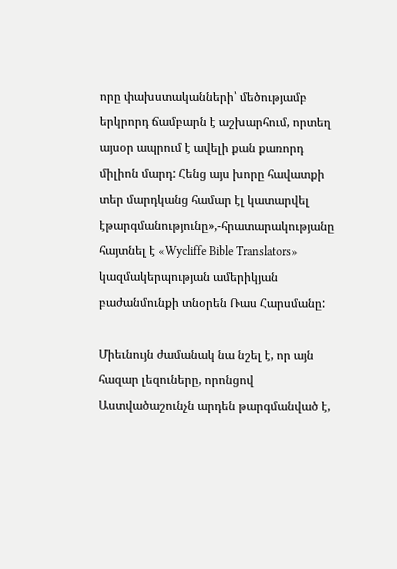որը փախստականների՝ մեծությամբ երկրորդ ճամբարն է աշխարհում, որտեղ այսօր ապրում է ավելի քան քառորդ միլիոն մարդ: Հենց այս խորը հավատքի տեր մարդկանց համար էլ կատարվել էթարգմանությունը»,-հրատարակությանը հայտնել է «Wycliffe Bible Translators» կազմակերպության ամերիկյան բաժանմունքի տնօրեն Ռաս Հարսմանը:

Միեւնույն ժամանակ նա նշել է, որ այն հազար լեզուները, որոնցով Աստվածաշունչն արդեն թարգմանված է,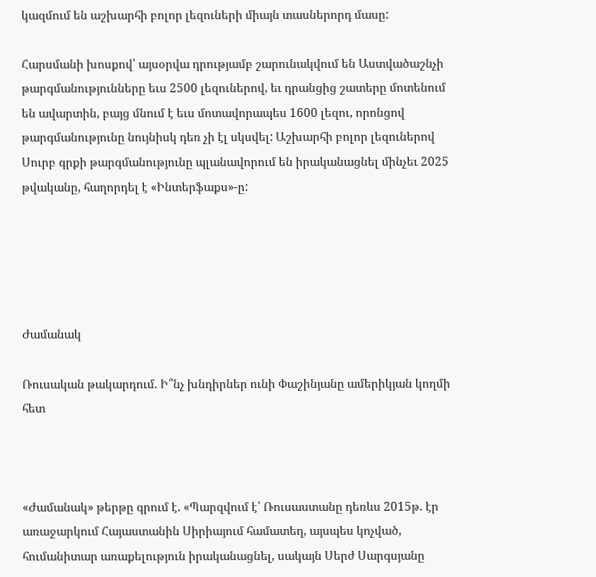կազմում են աշխարհի բոլոր լեզուների միայն տասներորդ մասը:

Հարսմանի խոսքով՝ այսօրվա դրությամբ շարունակվում են Աստվածաշնչի թարգմանությունները եւս 2500 լեզուներով, եւ դրանցից շատերը մոտենում են ավարտին, բայց մնում է եւս մոտավորապես 1600 լեզու, որոնցով թարգմանությունը նույնիսկ դեռ չի էլ սկսվել: Աշխարհի բոլոր լեզուներով Սուրբ գրքի թարգմանությունը պլանավորում են իրականացնել մինչեւ 2025 թվականը, հաղորդել է «Ինտերֆաքս»-ը:





Ժամանակ

Ռուսական թակարդում. Ի՞նչ խնդիրներ ունի Փաշինյանը ամերիկյան կողմի հետ



«Ժամանակ» թերթը գրում է. «Պարզվում է՝ Ռուսաստանը դեռևս 2015թ. էր առաջարկում Հայաստանին Սիրիայում համատեղ, այսպես կոչված, հումանիտար առաքելություն իրականացնել, սակայն Սերժ Սարգսյանը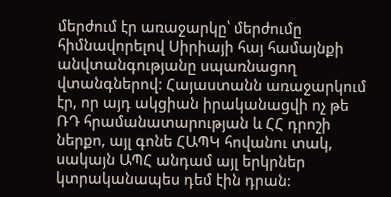մերժում էր առաջարկը՝ մերժումը հիմնավորելով Սիրիայի հայ համայնքի անվտանգությանը սպառնացող վտանգներով: Հայաստանն առաջարկում էր, որ այդ ակցիան իրականացվի ոչ թե ՌԴ հրամանատարության և ՀՀ դրոշի ներքո, այլ գոնե ՀԱՊԿ հովանու տակ, սակայն ԱՊՀ անդամ այլ երկրներ կտրականապես դեմ էին դրան: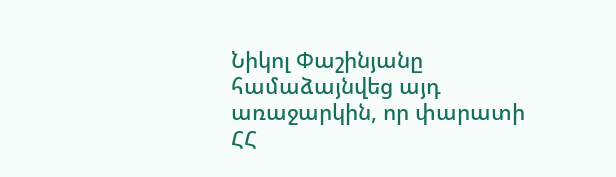Նիկոլ Փաշինյանը համաձայնվեց այդ առաջարկին, որ փարատի ՀՀ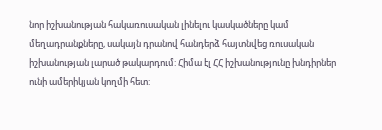նոր իշխանության հակառուսական լինելու կասկածները կամ մեղադրանքները, սակայն դրանով հանդերձ հայտնվեց ռուսական իշխանության լարած թակարդում: Հիմա էլ ՀՀ իշխանությունը խնդիրներ ունի ամերիկյան կողմի հետ: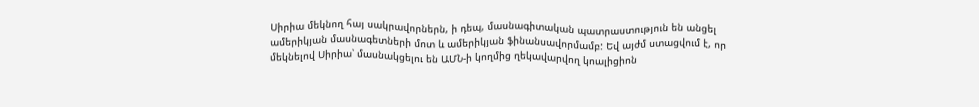Սիրիա մեկնող հայ սակրավորներն, ի դեպ, մասնագիտական պատրաստություն են անցել ամերիկյան մասնագետների մոտ և ամերիկյան ֆինանսավորմամբ: Եվ այժմ ստացվում է, որ մեկնելով Սիրիա՝ մասնակցելու են ԱՄՆ-ի կողմից ղեկավարվող կոալիցիոն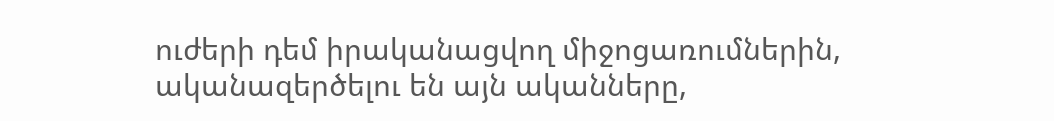ուժերի դեմ իրականացվող միջոցառումներին, ականազերծելու են այն ականները,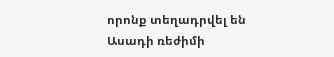որոնք տեղադրվել են Ասադի ռեժիմի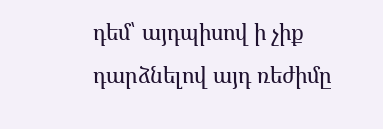դեմ՝ այդպիսով ի չիք դարձնելով այդ ռեժիմը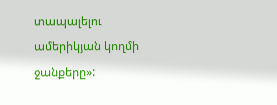տապալելու ամերիկյան կողմի ջանքերը»: